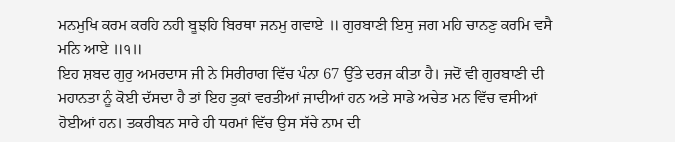ਮਨਮੁਖਿ ਕਰਮ ਕਰਹਿ ਨਹੀ ਬੂਝਹਿ ਬਿਰਥਾ ਜਨਮੁ ਗਵਾਏ ॥ ਗੁਰਬਾਣੀ ਇਸੁ ਜਗ ਮਹਿ ਚਾਨਣੁ ਕਰਮਿ ਵਸੈ ਮਨਿ ਆਏ ॥੧॥
ਇਹ ਸ਼ਬਦ ਗੁਰੁ ਅਮਰਦਾਸ ਜੀ ਨੇ ਸਿਰੀਰਾਗ ਵਿੱਚ ਪੰਨਾ 67 ਉੱਤੇ ਦਰਜ ਕੀਤਾ ਹੈ। ਜਦੋਂ ਵੀ ਗੁਰਬਾਣੀ ਦੀ ਮਹਾਨਤਾ ਨੂੰ ਕੋਈ ਦੱਸਦਾ ਹੈ ਤਾਂ ਇਹ ਤੁਕਾਂ ਵਰਤੀਆਂ ਜਾਦੀਆਂ ਹਨ ਅਤੇ ਸਾਡੇ ਅਚੇਤ ਮਨ ਵਿੱਚ ਵਸੀਆਂ ਹੋਈਆਂ ਹਨ। ਤਕਰੀਬਨ ਸਾਰੇ ਹੀ ਧਰਮਾਂ ਵਿੱਚ ਉਸ ਸੱਚੇ ਨਾਮ ਦੀ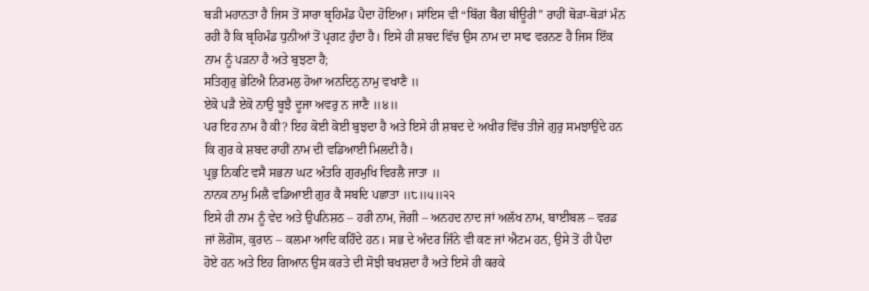ਬੜੀ ਮਹਾਨਤਾ ਹੈ ਜਿਸ ਤੋਂ ਸਾਰਾ ਬ੍ਰਹਿਮੰਡ ਪੈਦਾ ਹੋਇਆ। ਸਾਂਇਸ ਵੀ “ਬਿੱਗ ਬੈਂਗ ਥੀਊਰੀ” ਰਾਹੀਂ ਥੋੜਾ-ਥੋੜਾਂ ਮੰਨ ਰਹੀ ਹੈ ਕਿ ਬ੍ਰਹਿਮੰਡ ਧੁਨੀਆਂ ਤੋਂ ਪ੍ਰਗਟ ਹੁੰਦਾ ਹੈ। ਇਸੇ ਹੀ ਸ਼ਬਦ ਵਿੱਚ ਉਸ ਨਾਮ ਦਾ ਸਾਫ ਵਰਨਣ ਹੈ ਜਿਸ ਇੱਕ ਨਾਮ ਨੂੰ ਪੜਨਾ ਹੈ ਅਤੇ ਬੁਝਣਾ ਹੈ;
ਸਤਿਗੁਰੁ ਭੇਟਿਐ ਨਿਰਮਲੁ ਹੋਆ ਅਨਦਿਨੁ ਨਾਮੁ ਵਖਾਣੈ ॥
ਏਕੋ ਪੜੈ ਏਕੋ ਨਾਉ ਬੂਝੈ ਦੂਜਾ ਅਵਰੁ ਨ ਜਾਣੈ ॥੪॥
ਪਰ ਇਹ ਨਾਮ ਹੈ ਕੀ? ਇਹ ਕੋਈ ਕੋਈ ਬੁਝਦਾ ਹੈ ਅਤੇ ਇਸੇ ਹੀ ਸ਼ਬਦ ਦੇ ਅਖੀਰ ਵਿੱਚ ਤੀਜੇ ਗੁਰੁ ਸਮਝਾਉਂਦੇ ਹਨ ਕਿ ਗੁਰ ਕੇ ਸ਼ਬਦ ਰਾਹੀਂ ਨਾਮ ਦੀ ਵਡਿਆਈ ਮਿਲਦੀ ਹੈ।
ਪ੍ਰਭੁ ਨਿਕਟਿ ਵਸੈ ਸਭਨਾ ਘਟ ਅੰਤਰਿ ਗੁਰਮੁਖਿ ਵਿਰਲੈ ਜਾਤਾ ॥
ਨਾਨਕ ਨਾਮੁ ਮਿਲੈ ਵਡਿਆਈ ਗੁਰ ਕੈ ਸਬਦਿ ਪਛਾਤਾ ॥੮॥੫॥੨੨
ਇਸੇ ਹੀ ਨਾਮ ਨੂੰ ਵੇਦ ਅਤੇ ਉਪਨਿਸ਼ਠ – ਹਰੀ ਨਾਮ, ਜੋਗੀ – ਅਨਹਦ ਨਾਦ ਜਾਂ ਅਲੱਖ ਨਾਮ, ਬਾਈਬਲ – ਵਰਡ ਜਾਂ ਲੋਗੋਸ, ਕੁਰਾਨ – ਕਲਮਾ ਆਦਿ ਕਹਿੰਦੇ ਹਨ। ਸਭ ਦੇ ਅੰਦਰ ਜਿੰਨੇ ਵੀ ਕਣ ਜਾਂ ਐਟਮ ਹਨ, ਉਸੇ ਤੋਂ ਹੀ ਪੈਦਾ ਹੋਏ ਹਨ ਅਤੇ ਇਹ ਗਿਆਨ ਉਸ ਕਰਤੇ ਦੀ ਸੋਝੀ ਬਖਸ਼ਦਾ ਹੈ ਅਤੇ ਇਸੇ ਹੀ ਕਰਕੇ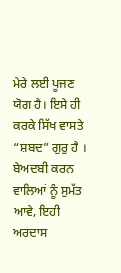ਮੇਰੇ ਲਈ ਪੂਜਣ ਯੋਗ ਹੈ। ਇਸੇ ਹੀ ਕਰਕੇ ਸਿੱਖ ਵਾਸਤੇ “ਸ਼ਬਦ” ਗੁਰੁ ਹੈ । ਬੇਅਦਬੀ ਕਰਨ ਵਾਲਿਆਂ ਨੂੰ ਸੁਮੱਤ ਆਵੇ, ਇਹੀ ਅਰਦਾਸ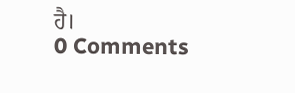ਹੈ।
0 Comments